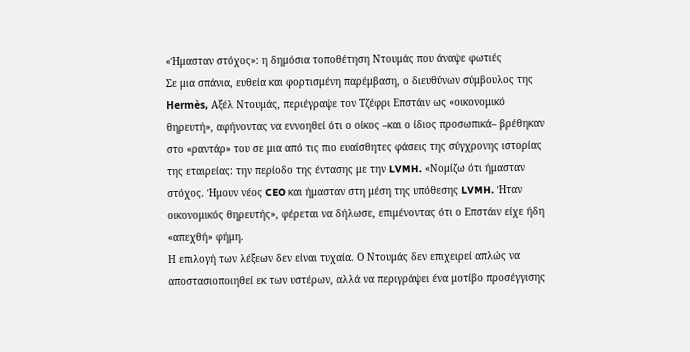«Ήμασταν στόχος»: η δημόσια τοποθέτηση Ντουμάς που άναψε φωτιές
Σε μια σπάνια, ευθεία και φορτισμένη παρέμβαση, ο διευθύνων σύμβουλος της Hermès, Αξέλ Ντουμάς, περιέγραψε τον Τζέφρι Επστάιν ως «οικονομικό θηρευτή», αφήνοντας να εννοηθεί ότι ο οίκος –και ο ίδιος προσωπικά– βρέθηκαν στο «ραντάρ» του σε μια από τις πιο ευαίσθητες φάσεις της σύγχρονης ιστορίας της εταιρείας: την περίοδο της έντασης με την LVMH. «Νομίζω ότι ήμασταν στόχος. Ήμουν νέος CEO και ήμασταν στη μέση της υπόθεσης LVMH. Ήταν οικονομικός θηρευτής», φέρεται να δήλωσε, επιμένοντας ότι ο Επστάιν είχε ήδη «απεχθή» φήμη.
Η επιλογή των λέξεων δεν είναι τυχαία. Ο Ντουμάς δεν επιχειρεί απλώς να αποστασιοποιηθεί εκ των υστέρων, αλλά να περιγράψει ένα μοτίβο προσέγγισης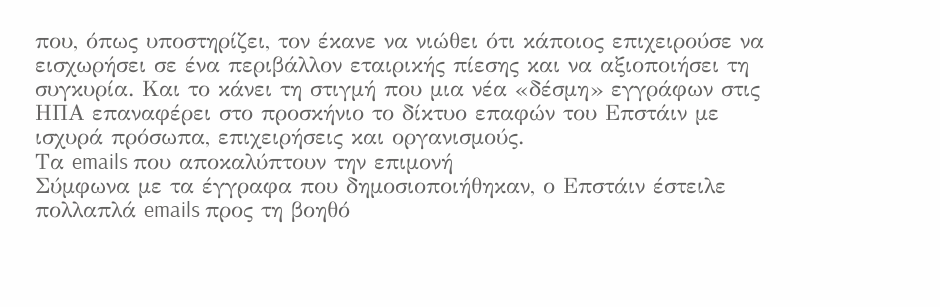που, όπως υποστηρίζει, τον έκανε να νιώθει ότι κάποιος επιχειρούσε να εισχωρήσει σε ένα περιβάλλον εταιρικής πίεσης και να αξιοποιήσει τη συγκυρία. Και το κάνει τη στιγμή που μια νέα «δέσμη» εγγράφων στις ΗΠΑ επαναφέρει στο προσκήνιο το δίκτυο επαφών του Επστάιν με ισχυρά πρόσωπα, επιχειρήσεις και οργανισμούς.
Τα emails που αποκαλύπτουν την επιμονή
Σύμφωνα με τα έγγραφα που δημοσιοποιήθηκαν, ο Επστάιν έστειλε πολλαπλά emails προς τη βοηθό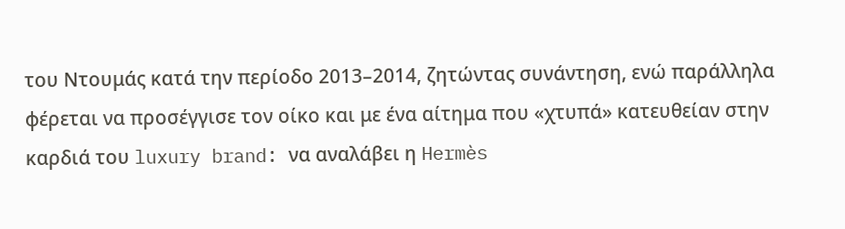του Ντουμάς κατά την περίοδο 2013–2014, ζητώντας συνάντηση, ενώ παράλληλα φέρεται να προσέγγισε τον οίκο και με ένα αίτημα που «χτυπά» κατευθείαν στην καρδιά του luxury brand: να αναλάβει η Hermès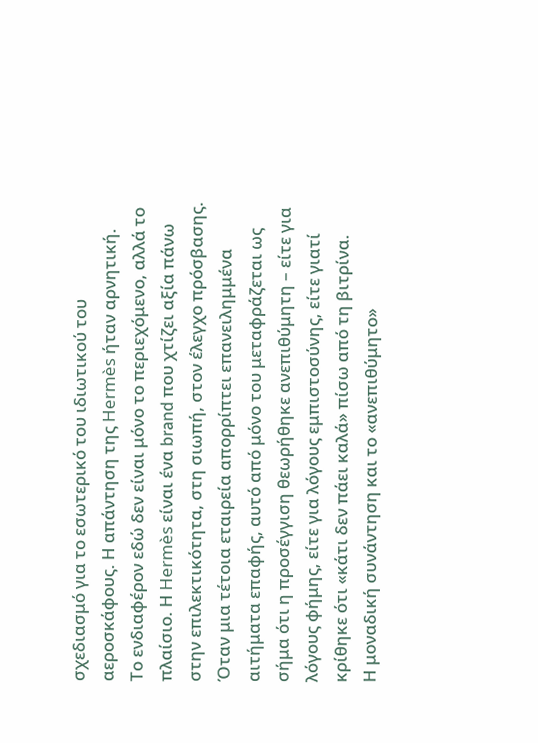σχεδιασμό για το εσωτερικό του ιδιωτικού του αεροσκάφους. Η απάντηση της Hermès ήταν αρνητική.
Το ενδιαφέρον εδώ δεν είναι μόνο το περιεχόμενο, αλλά το πλαίσιο. Η Hermès είναι ένα brand που χτίζει αξία πάνω στην επιλεκτικότητα, στη σιωπή, στον έλεγχο πρόσβασης. Όταν μια τέτοια εταιρεία απορρίπτει επανειλημμένα αιτήματα επαφής, αυτό από μόνο του μεταφράζεται ως σήμα ότι η προσέγγιση θεωρήθηκε ανεπιθύμητη – είτε για λόγους φήμης, είτε για λόγους εμπιστοσύνης, είτε γιατί κρίθηκε ότι «κάτι δεν πάει καλά» πίσω από τη βιτρίνα.
Η μοναδική συνάντηση και το «ανεπιθύμητο»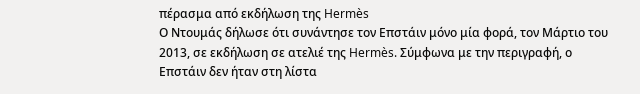πέρασμα από εκδήλωση της Hermès
Ο Ντουμάς δήλωσε ότι συνάντησε τον Επστάιν μόνο μία φορά, τον Μάρτιο του 2013, σε εκδήλωση σε ατελιέ της Hermès. Σύμφωνα με την περιγραφή, ο Επστάιν δεν ήταν στη λίστα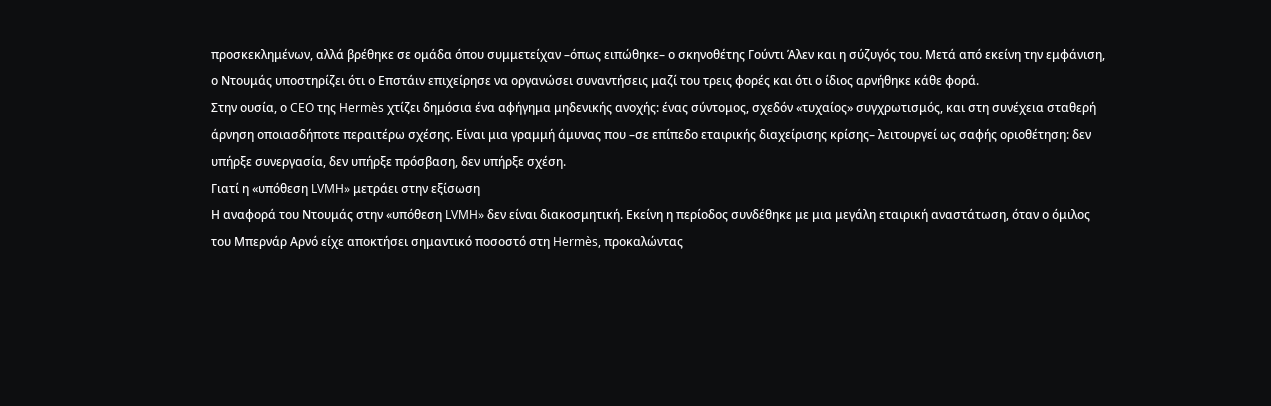προσκεκλημένων, αλλά βρέθηκε σε ομάδα όπου συμμετείχαν –όπως ειπώθηκε– ο σκηνοθέτης Γούντι Άλεν και η σύζυγός του. Μετά από εκείνη την εμφάνιση, ο Ντουμάς υποστηρίζει ότι ο Επστάιν επιχείρησε να οργανώσει συναντήσεις μαζί του τρεις φορές και ότι ο ίδιος αρνήθηκε κάθε φορά.
Στην ουσία, ο CEO της Hermès χτίζει δημόσια ένα αφήγημα μηδενικής ανοχής: ένας σύντομος, σχεδόν «τυχαίος» συγχρωτισμός, και στη συνέχεια σταθερή άρνηση οποιασδήποτε περαιτέρω σχέσης. Είναι μια γραμμή άμυνας που –σε επίπεδο εταιρικής διαχείρισης κρίσης– λειτουργεί ως σαφής οριοθέτηση: δεν υπήρξε συνεργασία, δεν υπήρξε πρόσβαση, δεν υπήρξε σχέση.
Γιατί η «υπόθεση LVMH» μετράει στην εξίσωση
Η αναφορά του Ντουμάς στην «υπόθεση LVMH» δεν είναι διακοσμητική. Εκείνη η περίοδος συνδέθηκε με μια μεγάλη εταιρική αναστάτωση, όταν ο όμιλος του Μπερνάρ Αρνό είχε αποκτήσει σημαντικό ποσοστό στη Hermès, προκαλώντας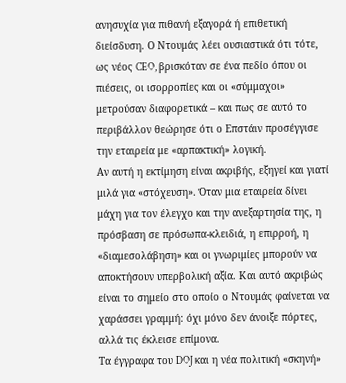ανησυχία για πιθανή εξαγορά ή επιθετική διείσδυση. Ο Ντουμάς λέει ουσιαστικά ότι τότε, ως νέος CEO, βρισκόταν σε ένα πεδίο όπου οι πιέσεις, οι ισορροπίες και οι «σύμμαχοι» μετρούσαν διαφορετικά – και πως σε αυτό το περιβάλλον θεώρησε ότι ο Επστάιν προσέγγισε την εταιρεία με «αρπακτική» λογική.
Αν αυτή η εκτίμηση είναι ακριβής, εξηγεί και γιατί μιλά για «στόχευση». Όταν μια εταιρεία δίνει μάχη για τον έλεγχο και την ανεξαρτησία της, η πρόσβαση σε πρόσωπα-κλειδιά, η επιρροή, η «διαμεσολάβηση» και οι γνωριμίες μπορούν να αποκτήσουν υπερβολική αξία. Και αυτό ακριβώς είναι το σημείο στο οποίο ο Ντουμάς φαίνεται να χαράσσει γραμμή: όχι μόνο δεν άνοιξε πόρτες, αλλά τις έκλεισε επίμονα.
Τα έγγραφα του DOJ και η νέα πολιτική «σκηνή»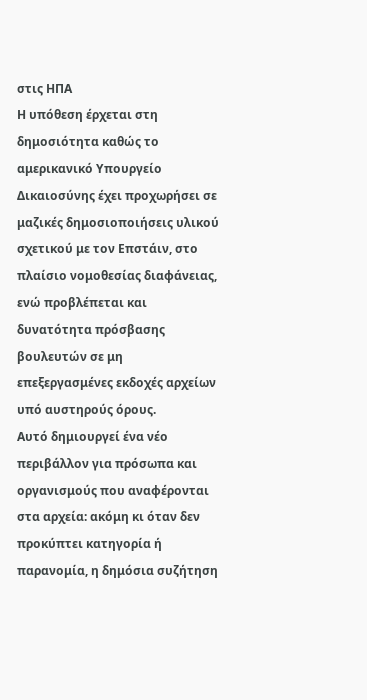στις ΗΠΑ
Η υπόθεση έρχεται στη δημοσιότητα καθώς το αμερικανικό Υπουργείο Δικαιοσύνης έχει προχωρήσει σε μαζικές δημοσιοποιήσεις υλικού σχετικού με τον Επστάιν, στο πλαίσιο νομοθεσίας διαφάνειας, ενώ προβλέπεται και δυνατότητα πρόσβασης βουλευτών σε μη επεξεργασμένες εκδοχές αρχείων υπό αυστηρούς όρους.
Αυτό δημιουργεί ένα νέο περιβάλλον για πρόσωπα και οργανισμούς που αναφέρονται στα αρχεία: ακόμη κι όταν δεν προκύπτει κατηγορία ή παρανομία, η δημόσια συζήτηση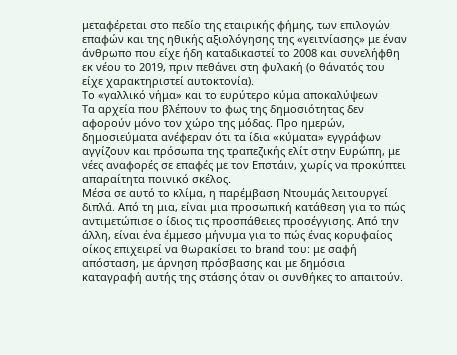μεταφέρεται στο πεδίο της εταιρικής φήμης, των επιλογών επαφών και της ηθικής αξιολόγησης της «γειτνίασης» με έναν άνθρωπο που είχε ήδη καταδικαστεί το 2008 και συνελήφθη εκ νέου το 2019, πριν πεθάνει στη φυλακή (ο θάνατός του είχε χαρακτηριστεί αυτοκτονία).
Το «γαλλικό νήμα» και το ευρύτερο κύμα αποκαλύψεων
Τα αρχεία που βλέπουν το φως της δημοσιότητας δεν αφορούν μόνο τον χώρο της μόδας. Προ ημερών, δημοσιεύματα ανέφεραν ότι τα ίδια «κύματα» εγγράφων αγγίζουν και πρόσωπα της τραπεζικής ελίτ στην Ευρώπη, με νέες αναφορές σε επαφές με τον Επστάιν, χωρίς να προκύπτει απαραίτητα ποινικό σκέλος.
Μέσα σε αυτό το κλίμα, η παρέμβαση Ντουμάς λειτουργεί διπλά. Από τη μια, είναι μια προσωπική κατάθεση για το πώς αντιμετώπισε ο ίδιος τις προσπάθειες προσέγγισης. Από την άλλη, είναι ένα έμμεσο μήνυμα για το πώς ένας κορυφαίος οίκος επιχειρεί να θωρακίσει το brand του: με σαφή απόσταση, με άρνηση πρόσβασης και με δημόσια καταγραφή αυτής της στάσης όταν οι συνθήκες το απαιτούν.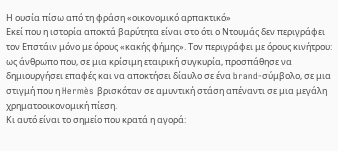Η ουσία πίσω από τη φράση «οικονομικό αρπακτικό»
Εκεί που η ιστορία αποκτά βαρύτητα είναι στο ότι ο Ντουμάς δεν περιγράφει τον Επστάιν μόνο με όρους «κακής φήμης». Τον περιγράφει με όρους κινήτρου: ως άνθρωπο που, σε μια κρίσιμη εταιρική συγκυρία, προσπάθησε να δημιουργήσει επαφές και να αποκτήσει δίαυλο σε ένα brand-σύμβολο, σε μια στιγμή που η Hermès βρισκόταν σε αμυντική στάση απέναντι σε μια μεγάλη χρηματοοικονομική πίεση.
Κι αυτό είναι το σημείο που κρατά η αγορά: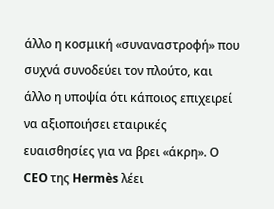άλλο η κοσμική «συναναστροφή» που συχνά συνοδεύει τον πλούτο, και άλλο η υποψία ότι κάποιος επιχειρεί να αξιοποιήσει εταιρικές ευαισθησίες για να βρει «άκρη». Ο CEO της Hermès λέει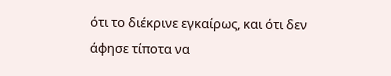ότι το διέκρινε εγκαίρως, και ότι δεν άφησε τίποτα να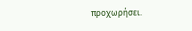προχωρήσει.